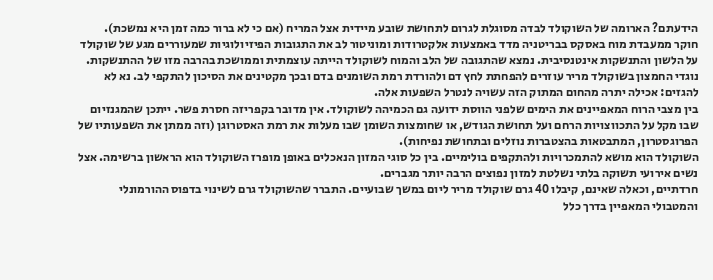הידעתם? הארומה של השוקולד לבדה מסוגלת לגרום לתחושת שובע מיידית אצל המריח (אם כי לא ברור כמה זמן היא נמשכת).
חוקר ממעבדת מוח באסקס בבריטניה מדד באמצעות אלקטרודות ומוניטור לב את התגובות הפיזיולוגיות שמעוררים מגע של שוקולד על הלשון והתנשקות אינטנסיבית. נמצא שהתגובה של הלב והמוח לשוקולד הייתה עוצמתית וממושכת בהרבה מזו של ההתנשקות.
נוגדי החמצון בשוקולד מריר עוזרים להפחתת לחץ דם ולהורדת רמת השומנים בדם ובכך מקטינים את הסיכון להתקפי לב. נא לא להגזים: אכילה יתרה מהחום המתוק הזה עשויה לנטרל השפעות אלה.
בין מצבי הרוח המאפיינים את הימים שלפני הווסת ידועה גם הכמיהה לשוקולד. אין מדובר בקפריזה חסרת פשר. ייתכן שהמגנזיום שבו מקל על התכווצויות הרחם ועל תחושת הגודש, או שחומצות השומן שבו מעלות את רמת האסטרוגן (וזה ממתן את השפעותיו של הפרוגסטרון, המתבטאות בהצטברות נוזלים ובתחושת נפיחות).
השוקולד הוא מושא להתמכרויות ולהתקפים בולימיים. בין כל סוגי המזון הנאכלים באופן מופרז השוקולד הוא הראשון ברשימה. אצל נשים אירועי תשוקה בלתי נשלטת למזון נפוצים הרבה יותר מגברים.
חרדתיים, וכאלה שאינם, קיבלו 40 גרם שוקולד מריר ליום במשך שבועיים. התברר שהשוקולד גרם לשינוי בדפוס ההורמונלי והמטבולי המאפיין בדרך כלל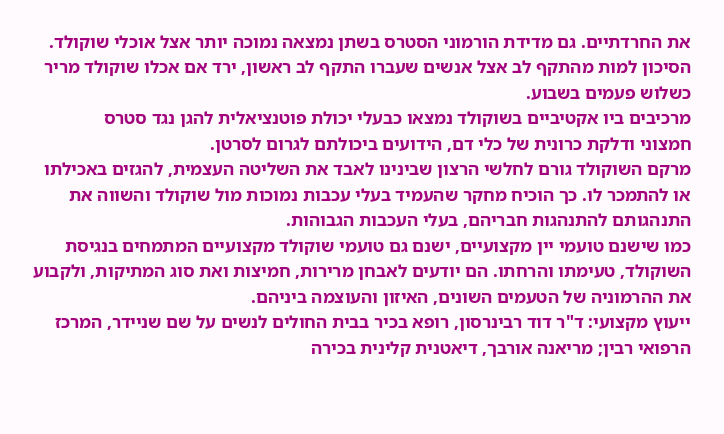את החרדתיים. גם מדידת הורמוני הסטרס בשתן נמצאה נמוכה יותר אצל אוכלי שוקולד.
הסיכון למות מהתקף לב אצל אנשים שעברו התקף לב ראשון, ירד אם אכלו שוקולד מריר כשלוש פעמים בשבוע.
מרכיבים ביו אקטיביים בשוקולד נמצאו כבעלי יכולת פוטנציאלית להגן נגד סטרס
חמצוני ודלקת כרונית של כלי דם, הידועים ביכולתם לגרום לסרטן.
מרקם השוקולד גורם לחלשי הרצון שבינינו לאבד את השליטה העצמית, להגזים באכילתו או להתמכר לו. כך הוכיח מחקר שהעמיד בעלי עכבות נמוכות מול שוקולד והשווה את התנהגותם להתנהגות חבריהם, בעלי העכבות הגבוהות.
כמו שישנם טועמי יין מקצועיים, ישנם גם טועמי שוקולד מקצועיים המתמחים בנגיסת השוקולד, טעימתו והרחתו. הם יודעים לאבחן מרירות, חמיצות ואת סוג המתיקות, ולקבוע את ההרמוניה של הטעמים השונים, האיזון והעוצמה ביניהם.
ייעוץ מקצועי: ד"ר דוד רבינרסון, רופא בכיר בבית החולים לנשים על שם שניידר, המרכז הרפואי רבין; מריאנה אורבך, דיאטנית קלינית בכירה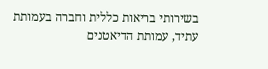בשירותי בריאות כללית וחברה בעמותת עתיד, עמותת הדיאטנים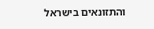והתזונאים בישראל